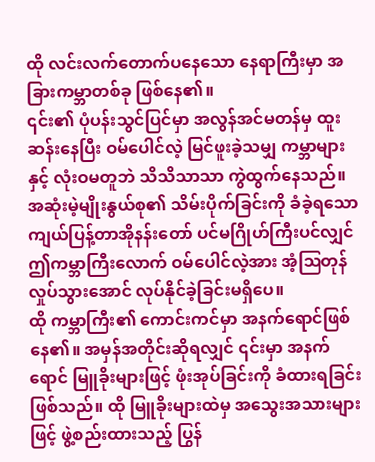ထို လင်းလက်တောက်ပနေသော နေရာကြီးမှာ အခြားကမ္ဘာတစ်ခု ဖြစ်နေ၏။
၎င်း၏ ပုံပန်းသွင်ပြင်မှာ အလွန်အင်မတန်မှ ထူးဆန်းနေပြီး ဝမ်ပေါင်လဲ့ မြင်ဖူးခဲ့သမျှ ကမ္ဘာများနှင့် လုံးဝမတူဘဲ သိသိသာသာ ကွဲထွက်နေသည်။ အဆုံးမဲ့မျိုးနွယ်စု၏ သိမ်းပိုက်ခြင်းကို ခံခဲ့ရသော ကျယ်ပြန့်တာအိုနန်းတော် ပင်မဂြိုဟ်ကြီးပင်လျှင် ဤကမ္ဘာကြီးလောက် ဝမ်ပေါင်လဲ့အား အံ့ဩတုန်လှုပ်သွားအောင် လုပ်နိုင်ခဲ့ခြင်းမရှိပေ။
ထို ကမ္ဘာကြီး၏ ကောင်းကင်မှာ အနက်ရောင်ဖြစ်နေ၏။ အမှန်အတိုင်းဆိုရလျှင် ၎င်းမှာ အနက်ရောင် မြူခိုးများဖြင့် ဖုံးအုပ်ခြင်းကို ခံထားရခြင်း ဖြစ်သည်။ ထို မြူခိုးများထဲမှ အသွေးအသားများဖြင့် ဖွဲ့စည်းထားသည့် ပြွန်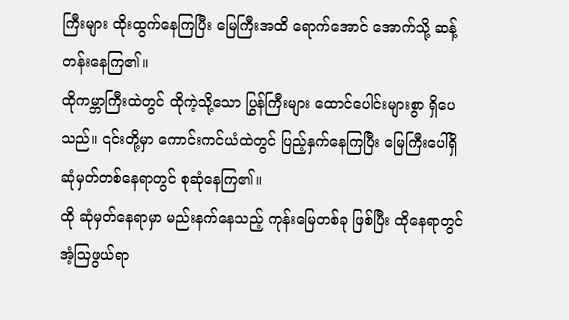ကြီးများ ထိုးထွက်နေကြပြီး မြေကြီးအထိ ရောက်အောင် အောက်သို့ ဆန့်တန်းနေကြ၏။
ထိုကမ္ဘာကြီးထဲတွင် ထိုကဲ့သို့သော ပြွန်ကြီးများ ထောင်ပေါင်းများစွာ ရှိပေသည်။ ၎င်းတို့မှာ ကောင်းကင်ယံထဲတွင် ပြည့်နှက်နေကြပြီး မြေကြီးပေါ်ရှိ ဆုံမှတ်တစ်နေရာတွင် စုဆုံနေကြ၏။
ထို ဆုံမှတ်နေရာမှာ မည်းနက်နေသည့် ကုန်းမြေတစ်ခု ဖြစ်ပြီး ထိုနေရာတွင် အံ့သြဖွယ်ရာ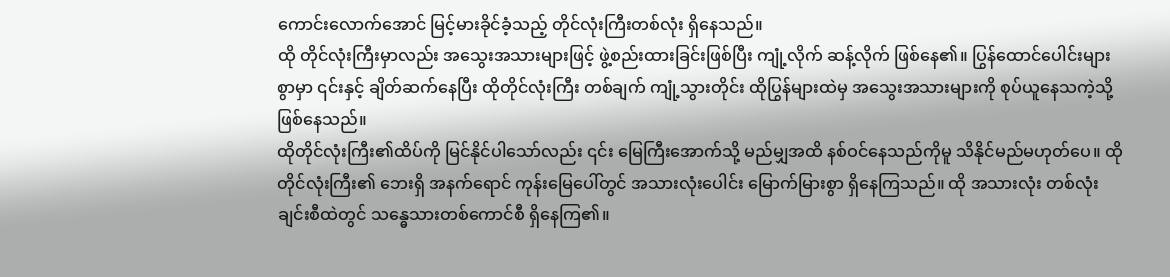ကောင်းလောက်အောင် မြင့်မားခိုင်ခံ့သည့် တိုင်လုံးကြီးတစ်လုံး ရှိနေသည်။
ထို တိုင်လုံးကြီးမှာလည်း အသွေးအသားများဖြင့် ဖွဲ့စည်းထားခြင်းဖြစ်ပြီး ကျုံ့လိုက် ဆန့်လိုက် ဖြစ်နေ၏။ ပြွန်ထောင်ပေါင်းများစွာမှာ ၎င်းနှင့် ချိတ်ဆက်နေပြီး ထိုတိုင်လုံးကြီး တစ်ချက် ကျုံ့သွားတိုင်း ထိုပြွန်များထဲမှ အသွေးအသားများကို စုပ်ယူနေသကဲ့သို့ ဖြစ်နေသည်။
ထိုတိုင်လုံးကြီး၏ထိပ်ကို မြင်နိုင်ပါသော်လည်း ၎င်း မြေကြီးအောက်သို့ မည်မျှအထိ နစ်ဝင်နေသည်ကိုမူ သိနိုင်မည်မဟုတ်ပေ။ ထိုတိုင်လုံးကြီး၏ ဘေးရှိ အနက်ရောင် ကုန်းမြေပေါ်တွင် အသားလုံးပေါင်း မြောက်မြားစွာ ရှိနေကြသည်။ ထို အသားလုံး တစ်လုံးချင်းစီထဲတွင် သန္ဓေသားတစ်ကောင်စီ ရှိနေကြ၏။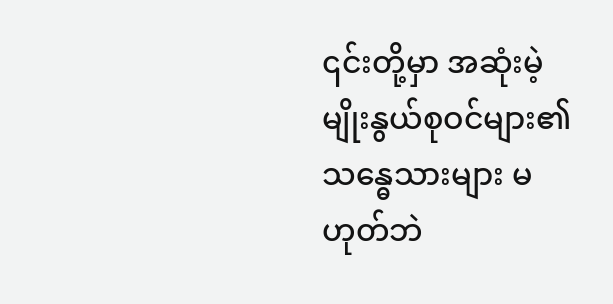၎င်းတို့မှာ အဆုံးမဲ့မျိုးနွယ်စုဝင်များ၏ သန္ဓေသားများ မဟုတ်ဘဲ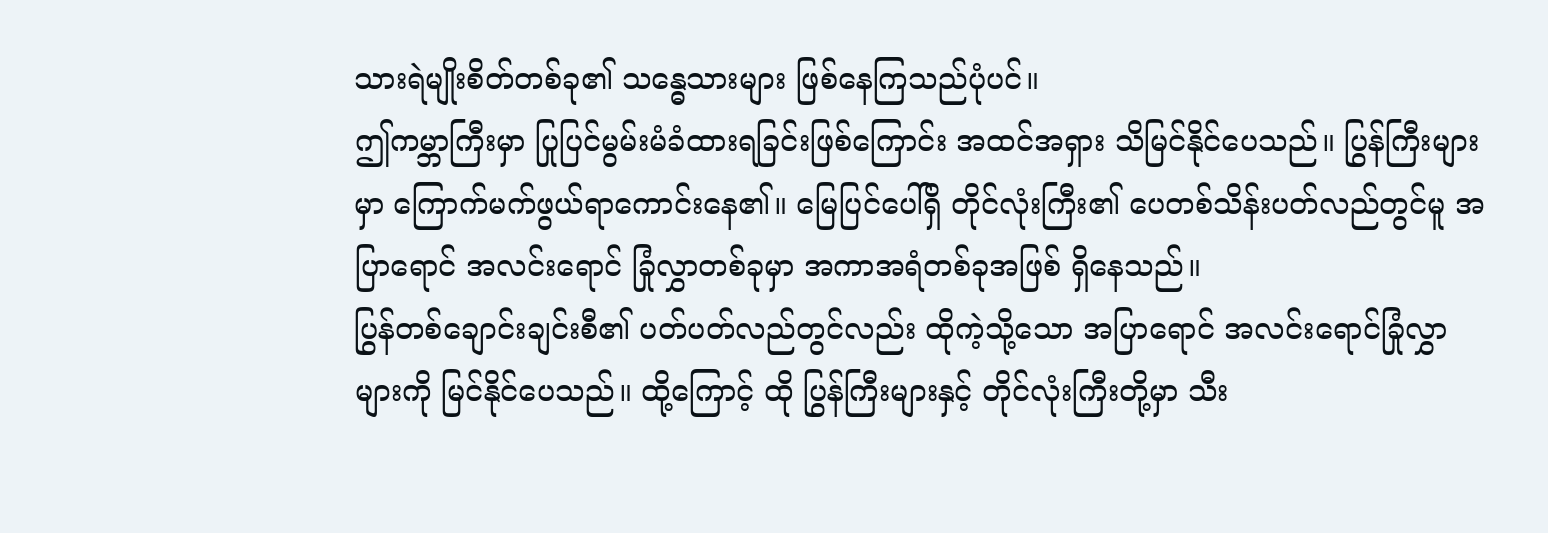သားရဲမျိုးစိတ်တစ်ခု၏ သန္ဓေသားများ ဖြစ်နေကြသည်ပုံပင်။
ဤကမ္ဘာကြီးမှာ ပြုပြင်မွမ်းမံခံထားရခြင်းဖြစ်ကြောင်း အထင်အရှား သိမြင်နိုင်ပေသည်။ ပြွန်ကြီးများမှာ ကြောက်မက်ဖွယ်ရာကောင်းနေ၏။ မြေပြင်ပေါ်ရှိ တိုင်လုံးကြီး၏ ပေတစ်သိန်းပတ်လည်တွင်မူ အပြာရောင် အလင်းရောင် ခြုံလွှာတစ်ခုမှာ အကာအရံတစ်ခုအဖြစ် ရှိနေသည်။
ပြွန်တစ်ချောင်းချင်းစီ၏ ပတ်ပတ်လည်တွင်လည်း ထိုကဲ့သို့သော အပြာရောင် အလင်းရောင်ခြုံလွှာများကို မြင်နိုင်ပေသည်။ ထို့ကြောင့် ထို ပြွန်ကြီးများနှင့် တိုင်လုံးကြီးတို့မှာ သီး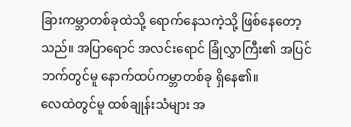ခြားကမ္ဘာတစ်ခုထဲသို့ ရောက်နေသကဲ့သို့ ဖြစ်နေတော့သည်။ အပြာရောင် အလင်းရောင် ခြုံလွှာကြီး၏ အပြင်ဘက်တွင်မူ နောက်ထပ်ကမ္ဘာတစ်ခု ရှိနေ၏။
လေထဲတွင်မူ ထစ်ချုန်းသံများ အ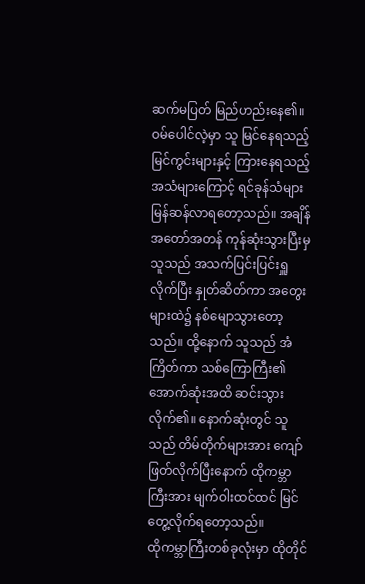ဆက်မပြတ် မြည်ဟည်းနေ၏။ ဝမ်ပေါင်လဲ့မှာ သူ မြင်နေရသည့် မြင်ကွင်းများနှင့် ကြားနေရသည့် အသံများကြောင့် ရင်ခုန်သံများ မြန်ဆန်လာရတော့သည်။ အချိန်အတော်အတန် ကုန်ဆုံးသွားပြီးမှ သူသည် အသက်ပြင်းပြင်းရှူလိုက်ပြီး နှုတ်ဆိတ်ကာ အတွေးများထဲ၌ နစ်မျောသွားတော့သည်။ ထို့နောက် သူသည် အံကြိတ်ကာ သစ်ကြောကြီး၏ အောက်ဆုံးအထိ ဆင်းသွားလိုက်၏။ နောက်ဆုံးတွင် သူသည် တိမ်တိုက်များအား ကျော်ဖြတ်လိုက်ပြီးနောက် ထိုကမ္ဘာကြီးအား မျက်ဝါးထင်ထင် မြင်တွေ့လိုက်ရတော့သည်။
ထိုကမ္ဘာကြီးတစ်ခုလုံးမှာ ထိုတိုင်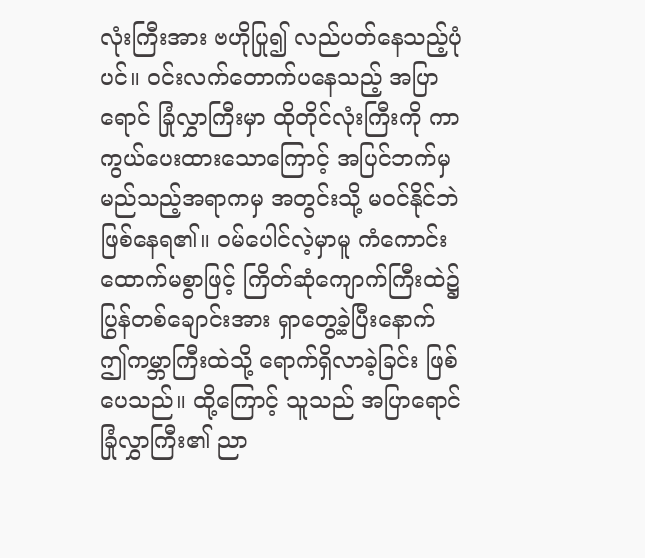လုံးကြီးအား ဗဟိုပြု၍ လည်ပတ်နေသည့်ပုံပင်။ ဝင်းလက်တောက်ပနေသည့် အပြာရောင် ခြုံလွှာကြီးမှာ ထိုတိုင်လုံးကြီးကို ကာကွယ်ပေးထားသောကြောင့် အပြင်ဘက်မှ မည်သည့်အရာကမှ အတွင်းသို့ မဝင်နိုင်ဘဲ ဖြစ်နေရ၏။ ဝမ်ပေါင်လဲ့မှာမူ ကံကောင်းထောက်မစွာဖြင့် ကြိတ်ဆုံကျောက်ကြီးထဲ၌ ပြွန်တစ်ချောင်းအား ရှာတွေ့ခဲ့ပြီးနောက် ဤကမ္ဘာကြီးထဲသို့ ရောက်ရှိလာခဲ့ခြင်း ဖြစ်ပေသည်။ ထို့ကြောင့် သူသည် အပြာရောင် ခြုံလွှာကြီး၏ ညာ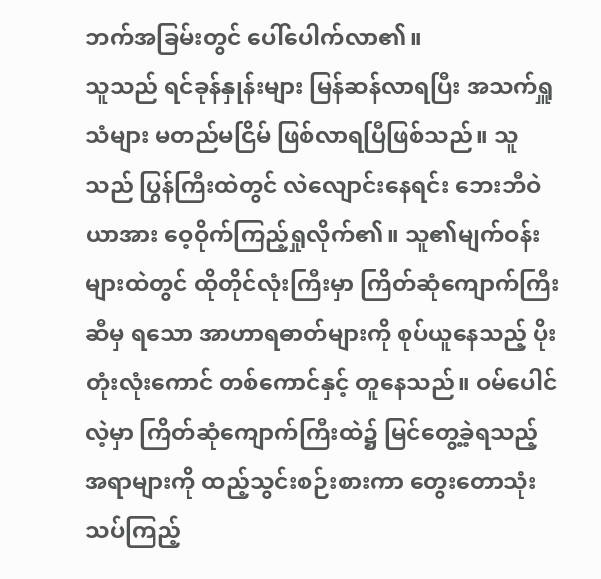ဘက်အခြမ်းတွင် ပေါ်ပေါက်လာ၏။
သူသည် ရင်ခုန်နှုန်းများ မြန်ဆန်လာရပြီး အသက်ရှူသံများ မတည်မငြိမ် ဖြစ်လာရပြီဖြစ်သည်။ သူသည် ပြွန်ကြီးထဲတွင် လဲလျောင်းနေရင်း ဘေးဘီဝဲယာအား ဝေ့ဝိုက်ကြည့်ရှုလိုက်၏။ သူ၏မျက်ဝန်းများထဲတွင် ထိုတိုင်လုံးကြီးမှာ ကြိတ်ဆုံကျောက်ကြီးဆီမှ ရသော အာဟာရဓာတ်များကို စုပ်ယူနေသည့် ပိုးတုံးလုံးကောင် တစ်ကောင်နှင့် တူနေသည်။ ဝမ်ပေါင်လဲ့မှာ ကြိတ်ဆုံကျောက်ကြီးထဲ၌ မြင်တွေ့ခဲ့ရသည့် အရာများကို ထည့်သွင်းစဉ်းစားကာ တွေးတောသုံးသပ်ကြည့်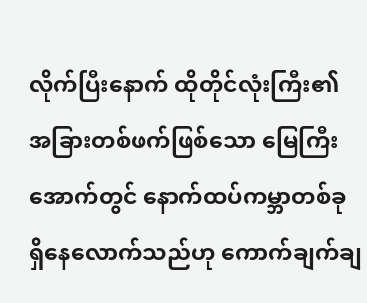လိုက်ပြီးနောက် ထိုတိုင်လုံးကြီး၏ အခြားတစ်ဖက်ဖြစ်သော မြေကြီးအောက်တွင် နောက်ထပ်ကမ္ဘာတစ်ခု ရှိနေလောက်သည်ဟု ကောက်ချက်ချ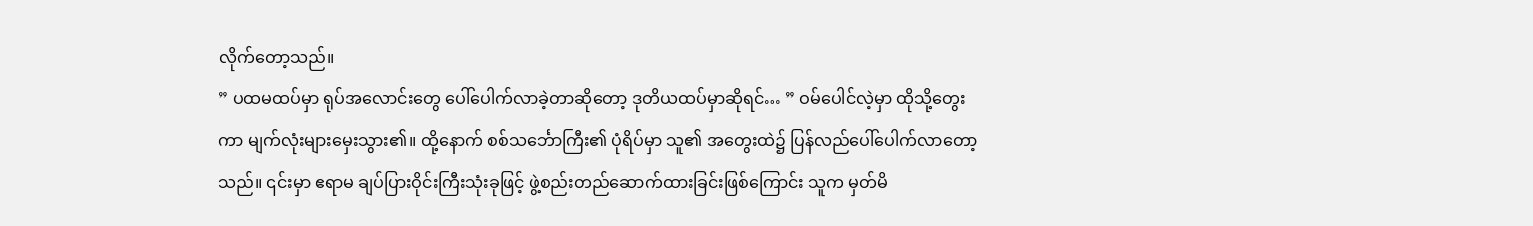လိုက်တော့သည်။
” ပထမထပ်မှာ ရုပ်အလောင်းတွေ ပေါ်ပေါက်လာခဲ့တာဆိုတော့ ဒုတိယထပ်မှာဆိုရင်… ” ဝမ်ပေါင်လဲ့မှာ ထိုသို့တွေးကာ မျက်လုံးများမှေးသွား၏။ ထို့နောက် စစ်သင်္ဘောကြီး၏ ပုံရိပ်မှာ သူ၏ အတွေးထဲ၌ ပြန်လည်ပေါ်ပေါက်လာတော့သည်။ ၎င်းမှာ ဧရာမ ချပ်ပြားဝိုင်းကြီးသုံးခုဖြင့် ဖွဲ့စည်းတည်ဆောက်ထားခြင်းဖြစ်ကြောင်း သူက မှတ်မိ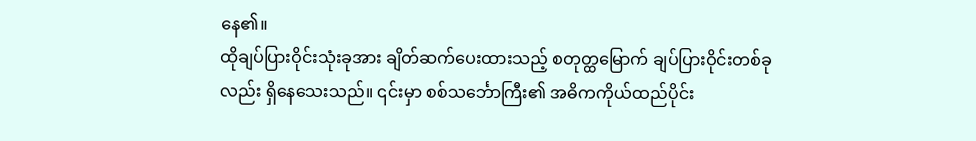နေ၏။
ထိုချပ်ပြားဝိုင်းသုံးခုအား ချိတ်ဆက်ပေးထားသည့် စတုတ္ထမြောက် ချပ်ပြားဝိုင်းတစ်ခုလည်း ရှိနေသေးသည်။ ၎င်းမှာ စစ်သင်္ဘောကြီး၏ အဓိကကိုယ်ထည်ပိုင်း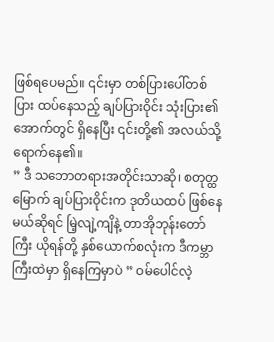ဖြစ်ရပေမည်။ ၎င်းမှာ တစ်ပြားပေါ်တစ်ပြား ထပ်နေသည့် ချပ်ပြားဝိုင်း သုံးပြား၏အောက်တွင် ရှိနေပြီး ၎င်းတို့၏ အလယ်သို့ ရောက်နေ၏။
” ဒီ သဘောတရားအတိုင်းသာဆို၊ စတုတ္ထမြောက် ချပ်ပြားဝိုင်းက ဒုတိယထပ် ဖြစ်နေမယ်ဆိုရင် မြဲ့လျဲ့ကျိနဲ့ တာအိုဘုန်းတော်ကြီး ယိုရန်တို့ နှစ်ယောက်စလုံးက ဒီကမ္ဘာကြီးထဲမှာ ရှိနေကြမှာပဲ ” ဝမ်ပေါင်လဲ့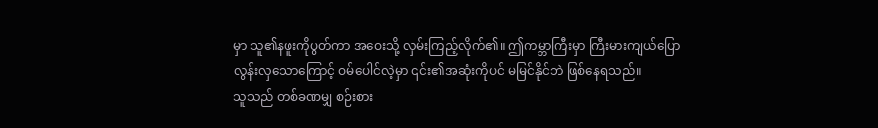မှာ သူ၏နဖူးကိုပွတ်ကာ အဝေးသို့ လှမ်းကြည့်လိုက်၏။ ဤကမ္ဘာကြီးမှာ ကြီးမားကျယ်ပြောလွန်းလှသောကြောင့် ဝမ်ပေါင်လဲ့မှာ ၎င်း၏အဆုံးကိုပင် မမြင်နိုင်ဘဲ ဖြစ်နေရသည်။
သူသည် တစ်ခဏမျှ စဉ်းစား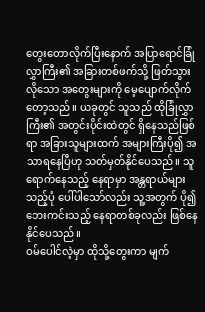တွေးတောလိုက်ပြီးနောက် အပြာရောင်ခြုံလွှာကြီး၏ အခြားတစ်ဖက်သို့ ဖြတ်သွားလိုသော အတွေးများကို မေ့ပျောက်လိုက်တော့သည်။ ယခုတွင် သူသည် ထိုခြုံလွှာကြီး၏ အတွင်းပိုင်းထဲတွင် ရှိနေသည်ဖြစ်ရာ အခြားသူများထက် အများကြီးပို၍ အသာရနေပြီဟု သတ်မှတ်နိုင်ပေသည်။ သူ ရောက်နေသည့် နေရာမှာ အန္တရာယ်များသည့်ပုံ ပေါ်ပါသော်လည်း သူ့အတွက် ပို၍ ဘေးကင်းသည့် နေရာတစ်ခုလည်း ဖြစ်နေနိုင်ပေသည်။
ဝမ်ပေါင်လဲ့မှာ ထိုသို့တွေးကာ မျက်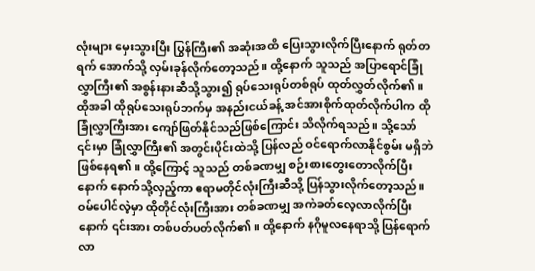လုံးများ မှေးသွားပြီး ပြွန်ကြီး၏ အဆုံးအထိ ပြေးသွားလိုက်ပြီးနောက် ရုတ်တရက် အောက်သို့ လှမ်းခုန်လိုက်တော့သည်။ ထို့နောက် သူသည် အပြာရောင်ခြုံလွှာကြီး၏ အစွန်းနားဆီသို့သွား၍ ရုပ်သေးရုပ်တစ်ရုပ် ထုတ်လွှတ်လိုက်၏။ ထိုအခါ ထိုရုပ်သေးရုပ်ဘက်မှ အနည်းငယ်ခန့် အင်အားစိုက်ထုတ်လိုက်ပါက ထိုခြုံလွှာကြီးအား ကျော်ဖြတ်နိုင်သည်ဖြစ်ကြောင်း သိလိုက်ရသည်။ သို့သော် ၎င်းမှာ ခြုံလွှာကြီး၏ အတွင်းပိုင်းထဲသို့ ပြန်လည် ဝင်ရောက်လာနိုင်စွမ်း မရှိဘဲ ဖြစ်နေရ၏။ ထို့ကြောင့် သူသည် တစ်ခဏမျှ စဉ်းစားတွေးတောလိုက်ပြီးနောက် နောက်သို့လှည့်ကာ ဧရာမတိုင်လုံးကြီးဆီသို့ ပြန်သွားလိုက်တော့သည်။
ဝမ်ပေါင်လဲ့မှာ ထိုတိုင်လုံးကြီးအား တစ်ခဏမျှ အကဲခတ်လေ့လာလိုက်ပြီးနောက် ၎င်းအား တစ်ပတ်ပတ်လိုက်၏။ ထို့နောက် နဂိုမူလနေရာသို့ ပြန်ရောက်လာ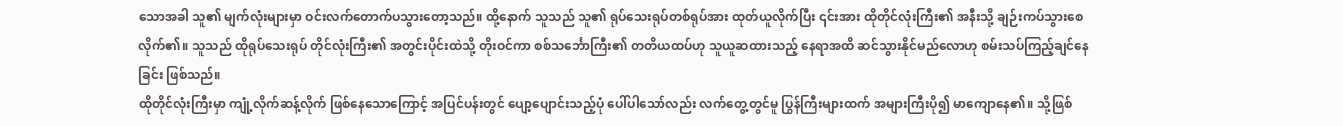သောအခါ သူ၏ မျက်လုံးများမှာ ဝင်းလက်တောက်ပသွားတော့သည်။ ထို့နောက် သူသည် သူ၏ ရုပ်သေးရုပ်တစ်ရုပ်အား ထုတ်ယူလိုက်ပြီး ၎င်းအား ထိုတိုင်လုံးကြီး၏ အနီးသို့ ချဉ်းကပ်သွားစေလိုက်၏။ သူသည် ထိုရုပ်သေးရုပ် တိုင်လုံးကြီး၏ အတွင်းပိုင်းထဲသို့ တိုးဝင်ကာ စစ်သင်္ဘောကြီး၏ တတိယထပ်ဟု သူယူဆထားသည့် နေရာအထိ ဆင်သွားနိုင်မည်လောဟု စမ်းသပ်ကြည့်ချင်နေခြင်း ဖြစ်သည်။
ထိုတိုင်လုံးကြီးမှာ ကျုံ့လိုက်ဆန့်လိုက် ဖြစ်နေသောကြောင့် အပြင်ပန်းတွင် ပျော့ပျောင်းသည့်ပုံ ပေါ်ပါသော်လည်း လက်တွေ့တွင်မူ ပြွန်ကြီးများထက် အများကြီးပို၍ မာကျောနေ၏။ သို့ဖြစ်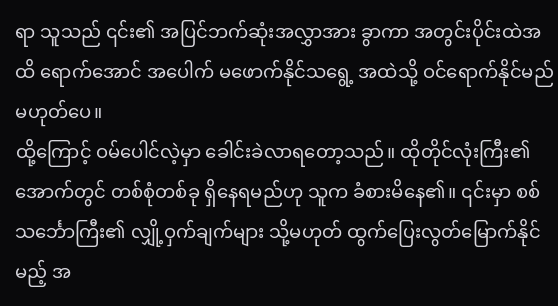ရာ သူသည် ၎င်း၏ အပြင်ဘက်ဆုံးအလွှာအား ခွာကာ အတွင်းပိုင်းထဲအထိ ရောက်အောင် အပေါက် မဖောက်နိုင်သရွေ့ အထဲသို့ ဝင်ရောက်နိုင်မည်မဟုတ်ပေ။
ထို့ကြောင့် ဝမ်ပေါင်လဲ့မှာ ခေါင်းခဲလာရတော့သည်။ ထိုတိုင်လုံးကြီး၏ အောက်တွင် တစ်စုံတစ်ခု ရှိနေရမည်ဟု သူက ခံစားမိနေ၏။ ၎င်းမှာ စစ်သင်္ဘောကြီး၏ လျှို့ဝှက်ချက်များ သို့မဟုတ် ထွက်ပြေးလွတ်မြောက်နိုင်မည့် အ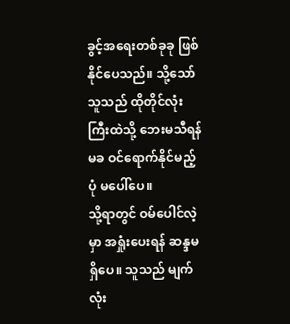ခွင့်အရေးတစ်ခုခု ဖြစ်နိုင်ပေသည်။ သို့သော် သူသည် ထိုတိုင်လုံးကြီးထဲသို့ ဘေးမသီရန်မခ ဝင်ရောက်နိုင်မည့်ပုံ မပေါ်ပေ။
သို့ရာတွင် ဝမ်ပေါင်လဲ့မှာ အရှုံးပေးရန် ဆန္ဒမရှိပေ။ သူသည် မျက်လုံး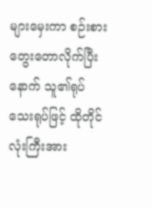များမှေးကာ စဉ်းစားတွေးတောလိုက်ပြီးနောက် သူ၏ရုပ်သေးရုပ်ဖြင့် ထိုတိုင်လုံးကြီးအား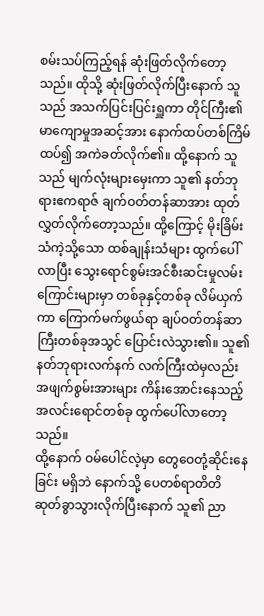စမ်းသပ်ကြည့်ရန် ဆုံးဖြတ်လိုက်တော့သည်။ ထိုသို့ ဆုံးဖြတ်လိုက်ပြီးနောက် သူသည် အသက်ပြင်းပြင်းရှူကာ တိုင်ကြီး၏ မာကျောမှုအဆင့်အား နောက်ထပ်တစ်ကြိမ်ထပ်၍ အကဲခတ်လိုက်၏။ ထို့နောက် သူသည် မျက်လုံးများမှေးကာ သူ၏ နတ်ဘုရားဧကရာဇ် ချက်ဝတ်တန်ဆာအား ထုတ်လွှတ်လိုက်တော့သည်။ ထို့ကြောင့် မိုးခြိမ်းသံကဲ့သို့သော ထစ်ချုန်းသံများ ထွက်ပေါ်လာပြီး သွေးရောင်စွမ်းအင်စီးဆင်းမှုလမ်းကြောင်းများမှာ တစ်ခုနှင့်တစ်ခု လိမ်ယှက်ကာ ကြောက်မက်ဖွယ်ရာ ချပ်ဝတ်တန်ဆာကြီးတစ်ခုအသွင် ပြောင်းလဲသွား၏။ သူ၏ နတ်ဘုရားလက်နက် လက်ကြီးထဲမှလည်း အဖျက်စွမ်းအားများ ကိန်းအောင်းနေသည့် အလင်းရောင်တစ်ခု ထွက်ပေါ်လာတော့သည်။
ထို့နောက် ဝမ်ပေါင်လဲ့မှာ တွေဝေတုံ့ဆိုင်းနေခြင်း မရှိဘဲ နောက်သို့ ပေတစ်ရာတိတိ ဆုတ်ခွာသွားလိုက်ပြီးနောက် သူ၏ ညာ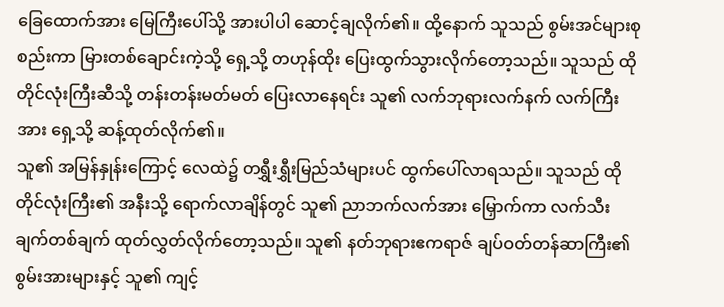ခြေထောက်အား မြေကြီးပေါ်သို့ အားပါပါ ဆောင့်ချလိုက်၏။ ထို့နောက် သူသည် စွမ်းအင်များစုစည်းကာ မြားတစ်ချောင်းကဲ့သို့ ရှေ့သို့ တဟုန်ထိုး ပြေးထွက်သွားလိုက်တော့သည်။ သူသည် ထိုတိုင်လုံးကြီးဆီသို့ တန်းတန်းမတ်မတ် ပြေးလာနေရင်း သူ၏ လက်ဘုရားလက်နက် လက်ကြီးအား ရှေ့သို့ ဆန့်ထုတ်လိုက်၏။
သူ၏ အမြန်နှုန်းကြောင့် လေထဲ၌ တရွှီးရွှီးမြည်သံများပင် ထွက်ပေါ်လာရသည်။ သူသည် ထိုတိုင်လုံးကြီး၏ အနီးသို့ ရောက်လာချိန်တွင် သူ၏ ညာဘက်လက်အား မြှောက်ကာ လက်သီးချက်တစ်ချက် ထုတ်လွှတ်လိုက်တော့သည်။ သူ၏ နတ်ဘုရားဧကရာဇ် ချပ်ဝတ်တန်ဆာကြီး၏ စွမ်းအားများနှင့် သူ၏ ကျင့်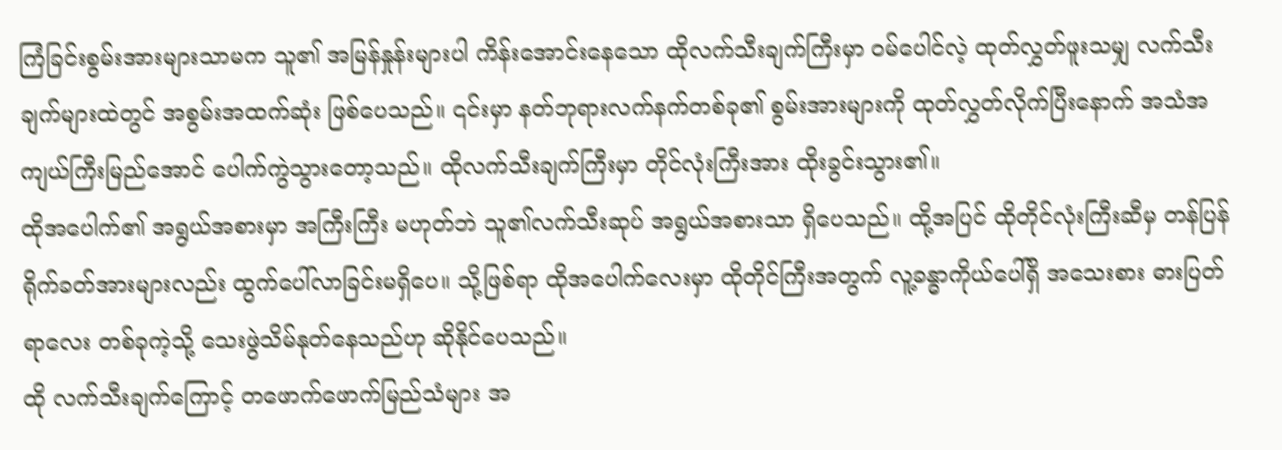ကြံခြင်းစွမ်းအားများသာမက သူ၏ အမြန်နှုန်းများပါ ကိန်းအောင်းနေသော ထိုလက်သီးချက်ကြီးမှာ ဝမ်ပေါင်လဲ့ ထုတ်လွှတ်ဖူးသမျှ လက်သီးချက်များထဲတွင် အစွမ်းအထက်ဆုံး ဖြစ်ပေသည်။ ၎င်းမှာ နတ်ဘုရားလက်နက်တစ်ခု၏ စွမ်းအားများကို ထုတ်လွှတ်လိုက်ပြီးနောက် အသံအကျယ်ကြီးမြည်အောင် ပေါက်ကွဲသွားတော့သည်။ ထိုလက်သီးချက်ကြီးမှာ တိုင်လုံးကြီးအား ထိုးခွင်းသွား၏။
ထိုအပေါက်၏ အရွယ်အစားမှာ အကြီးကြီး မဟုတ်ဘဲ သူ၏လက်သီးဆုပ် အရွယ်အစားသာ ရှိပေသည်။ ထို့အပြင် ထိုတိုင်လုံးကြီးဆီမှ တန်ပြန်ရိုက်ခတ်အားများလည်း ထွက်ပေါ်လာခြင်းမရှိပေ။ သို့ဖြစ်ရာ ထိုအပေါက်လေးမှာ ထိုတိုင်ကြီးအတွက် လူ့ခန္ဓာကိုယ်ပေါ်ရှိ အသေးစား ဓားပြတ်ရာလေး တစ်ခုကဲ့သို့ သေးဖွဲသိမ်နုတ်နေသည်ဟု ဆိုနိုင်ပေသည်။
ထို လက်သီးချက်ကြောင့် တဖောက်ဖောက်မြည်သံများ အ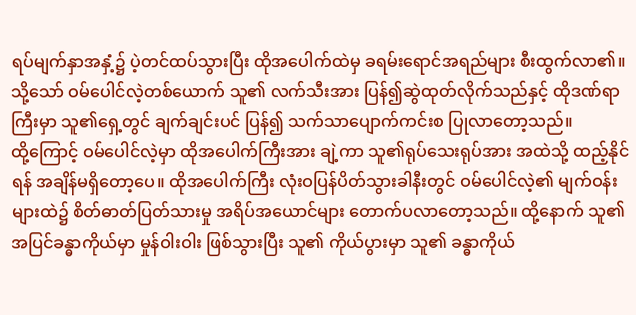ရပ်မျက်နှာအနှံ့၌ ပဲ့တင်ထပ်သွားပြီး ထိုအပေါက်ထဲမှ ခရမ်းရောင်အရည်များ စီးထွက်လာ၏။ သို့သော် ဝမ်ပေါင်လဲ့တစ်ယောက် သူ၏ လက်သီးအား ပြန်၍ဆွဲထုတ်လိုက်သည်နှင့် ထိုဒဏ်ရာကြီးမှာ သူ၏ရှေ့တွင် ချက်ချင်းပင် ပြန်၍ သက်သာပျောက်ကင်းစ ပြုလာတော့သည်။
ထို့ကြောင့် ဝမ်ပေါင်လဲ့မှာ ထိုအပေါက်ကြီးအား ချဲ့ကာ သူ၏ရုပ်သေးရုပ်အား အထဲသို့ ထည့်နိုင်ရန် အချိန်မရှိတော့ပေ။ ထိုအပေါက်ကြီး လုံးဝပြန်ပိတ်သွားခါနီးတွင် ဝမ်ပေါင်လဲ့၏ မျက်ဝန်းများထဲ၌ စိတ်ဓာတ်ပြတ်သားမှု အရိပ်အယောင်များ တောက်ပလာတော့သည်။ ထို့နောက် သူ၏ အပြင်ခန္ဓာကိုယ်မှာ မှုန်ဝါးဝါး ဖြစ်သွားပြီး သူ၏ ကိုယ်ပွားမှာ သူ၏ ခန္ဓာကိုယ်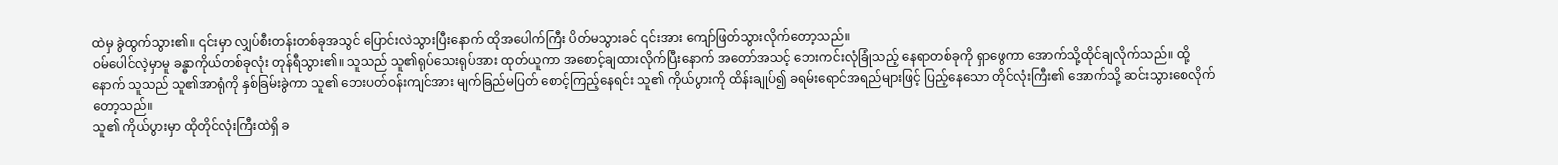ထဲမှ ခွဲထွက်သွား၏။ ၎င်းမှာ လျှပ်စီးတန်းတစ်ခုအသွင် ပြောင်းလဲသွားပြီးနောက် ထိုအပေါက်ကြီး ပိတ်မသွားခင် ၎င်းအား ကျော်ဖြတ်သွားလိုက်တော့သည်။
ဝမ်ပေါင်လဲ့မှာမူ ခန္ဓာကိုယ်တစ်ခုလုံး တုန်ရီသွား၏။ သူသည် သူ၏ရုပ်သေးရုပ်အား ထုတ်ယူကာ အစောင့်ချထားလိုက်ပြီးနောက် အတော်အသင့် ဘေးကင်းလုံခြုံသည့် နေရာတစ်ခုကို ရှာဖွေကာ အောက်သို့ထိုင်ချလိုက်သည်။ ထို့နောက် သူသည် သူ၏အာရုံကို နှစ်ခြမ်းခွဲကာ သူ၏ ဘေးပတ်ဝန်းကျင်အား မျက်ခြည်မပြတ် စောင့်ကြည့်နေရင်း သူ၏ ကိုယ်ပွားကို ထိန်းချုပ်၍ ခရမ်းရောင်အရည်များဖြင့် ပြည့်နေသော တိုင်လုံးကြီး၏ အောက်သို့ ဆင်းသွားစေလိုက်တော့သည်။
သူ၏ ကိုယ်ပွားမှာ ထိုတိုင်လုံးကြီးထဲရှိ ခ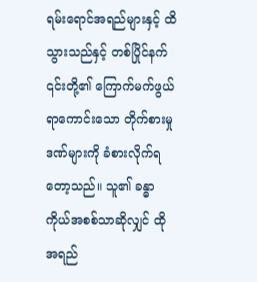ရမ်းရောင်အရည်များနှင့် ထိသွားသည်နှင့် တစ်ပြိုင်နက် ၎င်းတို့၏ ကြောက်မက်ဖွယ်ရာကောင်းသော တိုက်စားမှုဒဏ်များကို ခံစားလိုက်ရတော့သည်။ သူ၏ ခန္ဓာကိုယ်အစစ်သာဆိုလျှင် ထို အရည်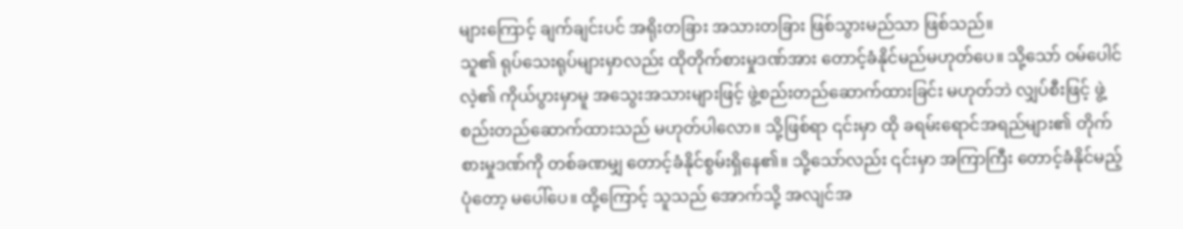များကြောင့် ချက်ချင်းပင် အရိုးတခြား အသားတခြား ဖြစ်သွားမည်သာ ဖြစ်သည်။
သူ၏ ရုပ်သေးရုပ်များမှာလည်း ထိုတိုက်စားမှုဒဏ်အား တောင့်ခံနိုင်မည်မဟုတ်ပေ။ သို့သော် ဝမ်ပေါင်လဲ့၏ ကိုယ်ပွားမှာမူ အသွေးအသားများဖြင့် ဖွဲ့စည်းတည်ဆောက်ထားခြင်း မဟုတ်ဘဲ လျှပ်စီးဖြင့် ဖွဲ့စည်းတည်ဆောက်ထားသည် မဟုတ်ပါလော။ သို့ဖြစ်ရာ ၎င်းမှာ ထို ခရမ်းရောင်အရည်များ၏ တိုက်စားမှုဒဏ်ကို တစ်ခဏမျှ တောင့်ခံနိုင်စွမ်းရှိနေ၏။ သို့သော်လည်း ၎င်းမှာ အကြာကြီး တောင့်ခံနိုင်မည့်ပုံတော့ မပေါ်ပေ။ ထို့ကြောင့် သူသည် အောက်သို့ အလျင်အ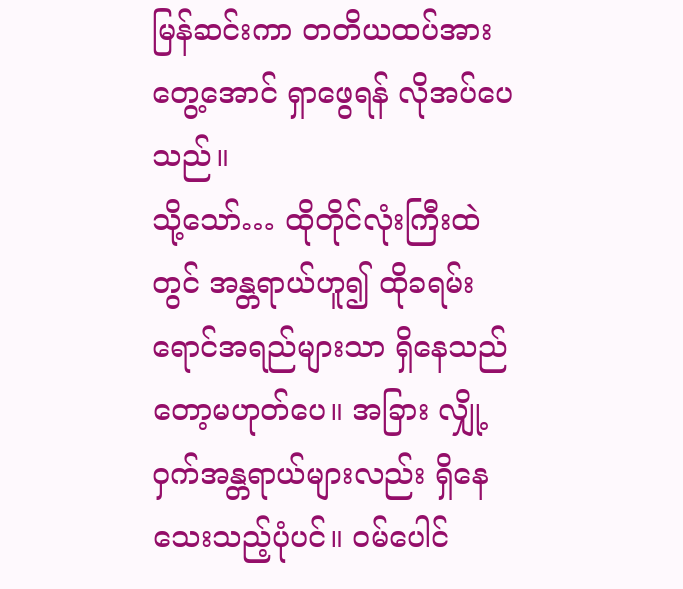မြန်ဆင်းကာ တတိယထပ်အား တွေ့အောင် ရှာဖွေရန် လိုအပ်ပေသည်။
သို့သော်… ထိုတိုင်လုံးကြီးထဲတွင် အန္တရာယ်ဟူ၍ ထိုခရမ်းရောင်အရည်များသာ ရှိနေသည်တော့မဟုတ်ပေ။ အခြား လျှို့ဝှက်အန္တရာယ်များလည်း ရှိနေသေးသည့်ပုံပင်။ ဝမ်ပေါင်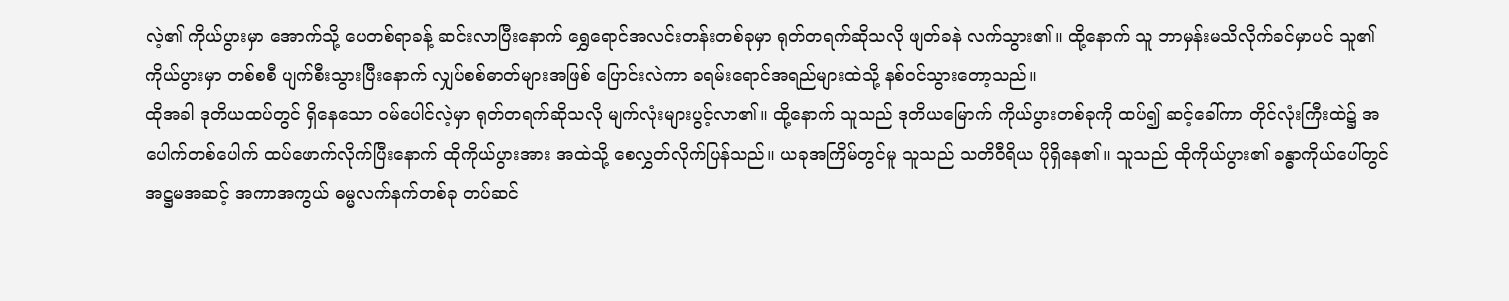လဲ့၏ ကိုယ်ပွားမှာ အောက်သို့ ပေတစ်ရာခန့် ဆင်းလာပြီးနောက် ရွှေရောင်အလင်းတန်းတစ်ခုမှာ ရုတ်တရက်ဆိုသလို ဖျတ်ခနဲ လက်သွား၏။ ထို့နောက် သူ ဘာမှန်းမသိလိုက်ခင်မှာပင် သူ၏ ကိုယ်ပွားမှာ တစ်စစီ ပျက်စီးသွားပြီးနောက် လျှပ်စစ်ဓာတ်များအဖြစ် ပြောင်းလဲကာ ခရမ်းရောင်အရည်များထဲသို့ နစ်ဝင်သွားတော့သည်။
ထိုအခါ ဒုတိယထပ်တွင် ရှိနေသော ဝမ်ပေါင်လဲ့မှာ ရုတ်တရက်ဆိုသလို မျက်လုံးများပွင့်လာ၏။ ထို့နောက် သူသည် ဒုတိယမြောက် ကိုယ်ပွားတစ်ခုကို ထပ်၍ ဆင့်ခေါ်ကာ တိုင်လုံးကြီးထဲ၌ အပေါက်တစ်ပေါက် ထပ်ဖောက်လိုက်ပြီးနောက် ထိုကိုယ်ပွားအား အထဲသို့ စေလွှတ်လိုက်ပြန်သည်။ ယခုအကြိမ်တွင်မူ သူသည် သတိဝီရိယ ပိုရှိနေ၏။ သူသည် ထိုကိုယ်ပွား၏ ခန္ဓာကိုယ်ပေါ်တွင် အဋ္ဌမအဆင့် အကာအကွယ် ဓမ္မလက်နက်တစ်ခု တပ်ဆင်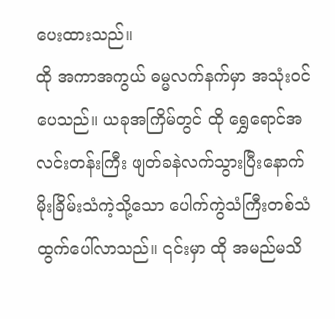ပေးထားသည်။
ထို အကာအကွယ် ဓမ္မလက်နက်မှာ အသုံးဝင်ပေသည်။ ယခုအကြိမ်တွင် ထို ရွှေရောင်အလင်းတန်းကြီး ဖျတ်ခနဲလက်သွားပြီးနောက် မိုးခြိမ်းသံကဲ့သို့သော ပေါက်ကွဲသံကြီးတစ်သံ ထွက်ပေါ်လာသည်။ ၎င်းမှာ ထို အမည်မသိ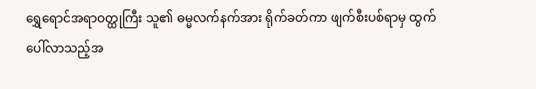ရွှေရောင်အရာဝတ္ထုကြီး သူ၏ ဓမ္မလက်နက်အား ရိုက်ခတ်ကာ ဖျက်စီးပစ်ရာမှ ထွက်ပေါ်လာသည့်အ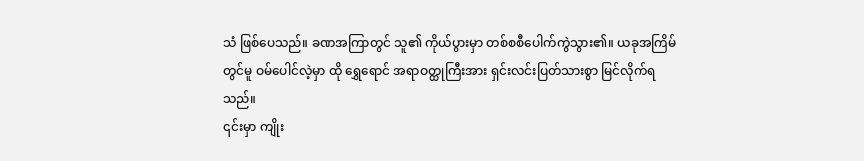သံ ဖြစ်ပေသည်။ ခဏအကြာတွင် သူ၏ ကိုယ်ပွားမှာ တစ်စစီပေါက်ကွဲသွား၏။ ယခုအကြိမ်တွင်မူ ဝမ်ပေါင်လဲ့မှာ ထို ရွှေရောင် အရာဝတ္ထုကြီးအား ရှင်းလင်းပြတ်သားစွာ မြင်လိုက်ရသည်။
၎င်းမှာ ကျိုး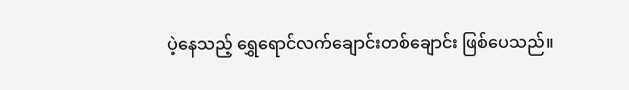ပဲ့နေသည့် ရွှေရောင်လက်ချောင်းတစ်ချောင်း ဖြစ်ပေသည်။